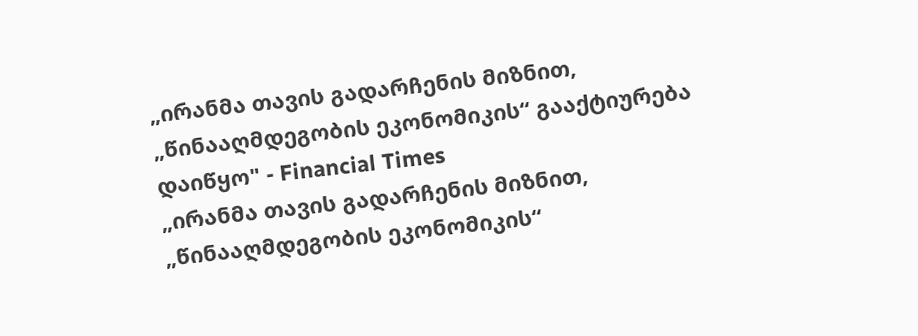„ირანმა თავის გადარჩენის მიზნით, „წინააღმდეგობის ეკონომიკის“ გააქტიურება დაიწყო" - Financial Times
„ირანმა თავის გადარჩენის მიზნით, „წინააღმდეგობის ეკონომიკის“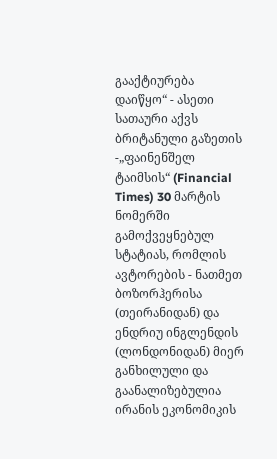გააქტიურება დაიწყო“ - ასეთი სათაური აქვს ბრიტანული გაზეთის -„ფაინენშელ ტაიმსის“ (Financial Times) 30 მარტის ნომერში გამოქვეყნებულ სტატიას, რომლის ავტორების - ნათმეთ ბოზორჰერისა (თეირანიდან) და ენდრიუ ინგლენდის (ლონდონიდან) მიერ განხილული და გაანალიზებულია ირანის ეკონომიკის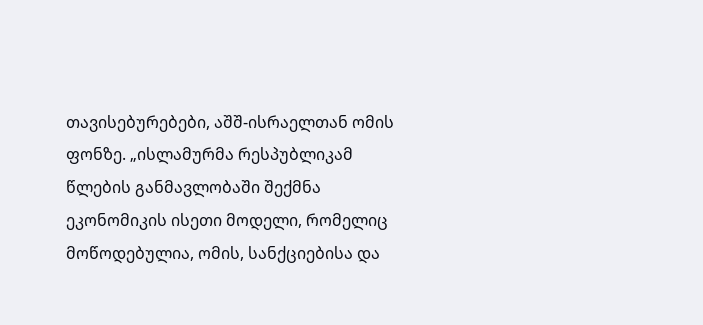თავისებურებები, აშშ-ისრაელთან ომის ფონზე. „ისლამურმა რესპუბლიკამ წლების განმავლობაში შექმნა ეკონომიკის ისეთი მოდელი, რომელიც მოწოდებულია, ომის, სანქციებისა და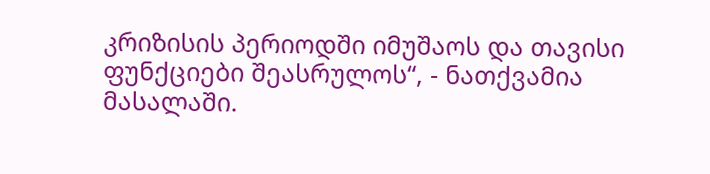კრიზისის პერიოდში იმუშაოს და თავისი ფუნქციები შეასრულოს“, - ნათქვამია მასალაში.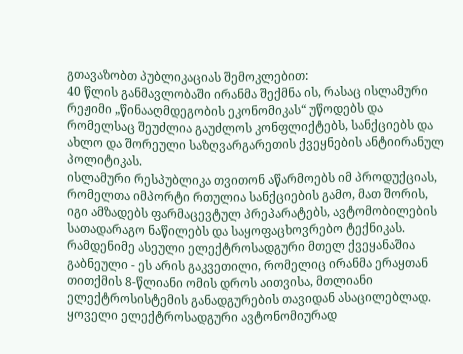გთავაზობთ პუბლიკაციას შემოკლებით:
40 წლის განმავლობაში ირანმა შექმნა ის, რასაც ისლამური რეჟიმი „წინააღმდეგობის ეკონომიკას“ უწოდებს და რომელსაც შეუძლია გაუძლოს კონფლიქტებს, სანქციებს და ახლო და შორეული საზღვარგარეთის ქვეყნების ანტიირანულ პოლიტიკას.
ისლამური რესპუბლიკა თვითონ აწარმოებს იმ პროდუქციას, რომელთა იმპორტი რთულია სანქციების გამო, მათ შორის, იგი ამზადებს ფარმაცევტულ პრეპარატებს, ავტომობილების სათადარაგო ნაწილებს და საყოფაცხოვრებო ტექნიკას.
რამდენიმე ასეული ელექტროსადგური მთელ ქვეყანაშია გაბნეული - ეს არის გაკვეთილი, რომელიც ირანმა ერაყთან თითქმის 8-წლიანი ომის დროს აითვისა, მთლიანი ელექტროსისტემის განადგურების თავიდან ასაცილებლად. ყოველი ელექტროსადგური ავტონომიურად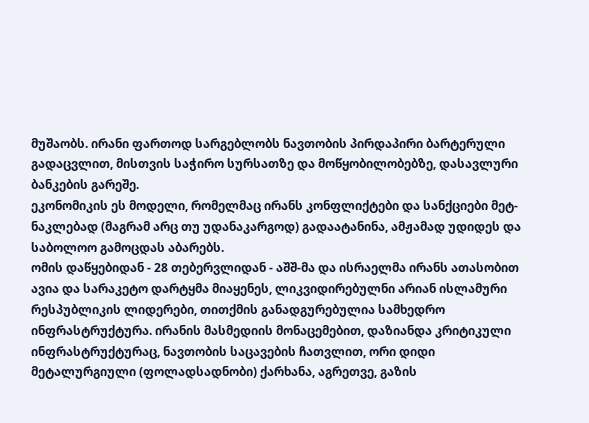მუშაობს. ირანი ფართოდ სარგებლობს ნავთობის პირდაპირი ბარტერული გადაცვლით, მისთვის საჭირო სურსათზე და მოწყობილობებზე, დასავლური ბანკების გარეშე.
ეკონომიკის ეს მოდელი, რომელმაც ირანს კონფლიქტები და სანქციები მეტ-ნაკლებად (მაგრამ არც თუ უდანაკარგოდ) გადაატანინა, ამჟამად უდიდეს და საბოლოო გამოცდას აბარებს.
ომის დაწყებიდან - 28 თებერვლიდან - აშშ-მა და ისრაელმა ირანს ათასობით ავია და სარაკეტო დარტყმა მიაყენეს, ლიკვიდირებულნი არიან ისლამური რესპუბლიკის ლიდერები, თითქმის განადგურებულია სამხედრო ინფრასტრუქტურა. ირანის მასმედიის მონაცემებით, დაზიანდა კრიტიკული ინფრასტრუქტურაც, ნავთობის საცავების ჩათვლით, ორი დიდი მეტალურგიული (ფოლადსადნობი) ქარხანა, აგრეთვე, გაზის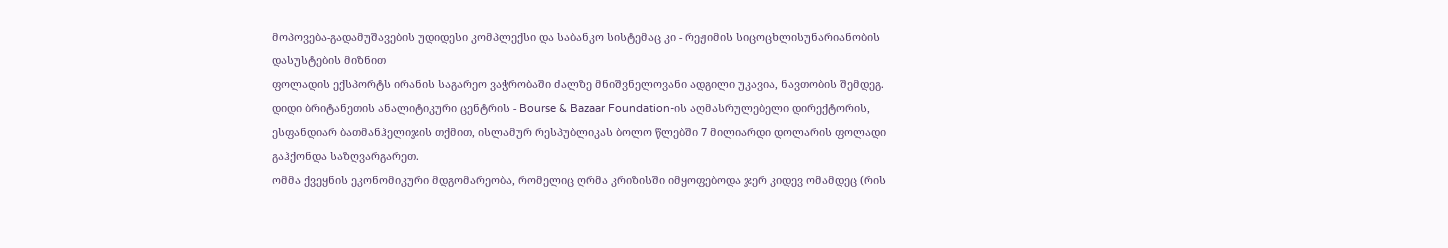მოპოვება-გადამუშავების უდიდესი კომპლექსი და საბანკო სისტემაც კი - რეჟიმის სიცოცხლისუნარიანობის დასუსტების მიზნით
ფოლადის ექსპორტს ირანის საგარეო ვაჭრობაში ძალზე მნიშვნელოვანი ადგილი უკავია, ნავთობის შემდეგ. დიდი ბრიტანეთის ანალიტიკური ცენტრის - Bourse & Bazaar Foundation-ის აღმასრულებელი დირექტორის, ესფანდიარ ბათმანჰელიჯის თქმით, ისლამურ რესპუბლიკას ბოლო წლებში 7 მილიარდი დოლარის ფოლადი გაჰქონდა საზღვარგარეთ.
ომმა ქვეყნის ეკონომიკური მდგომარეობა, რომელიც ღრმა კრიზისში იმყოფებოდა ჯერ კიდევ ომამდეც (რის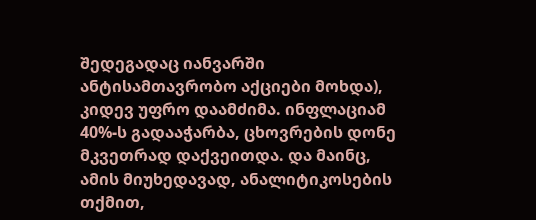შედეგადაც იანვარში ანტისამთავრობო აქციები მოხდა), კიდევ უფრო დაამძიმა. ინფლაციამ 40%-ს გადააჭარბა, ცხოვრების დონე მკვეთრად დაქვეითდა. და მაინც, ამის მიუხედავად, ანალიტიკოსების თქმით,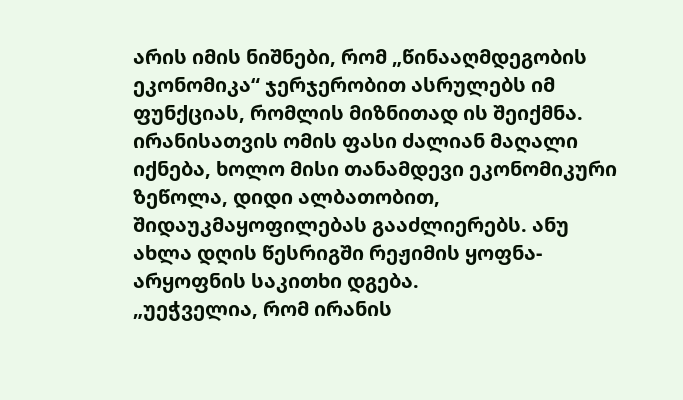არის იმის ნიშნები, რომ „წინააღმდეგობის ეკონომიკა“ ჯერჯერობით ასრულებს იმ ფუნქციას, რომლის მიზნითად ის შეიქმნა.
ირანისათვის ომის ფასი ძალიან მაღალი იქნება, ხოლო მისი თანამდევი ეკონომიკური ზეწოლა, დიდი ალბათობით, შიდაუკმაყოფილებას გააძლიერებს. ანუ ახლა დღის წესრიგში რეჟიმის ყოფნა-არყოფნის საკითხი დგება.
„უეჭველია, რომ ირანის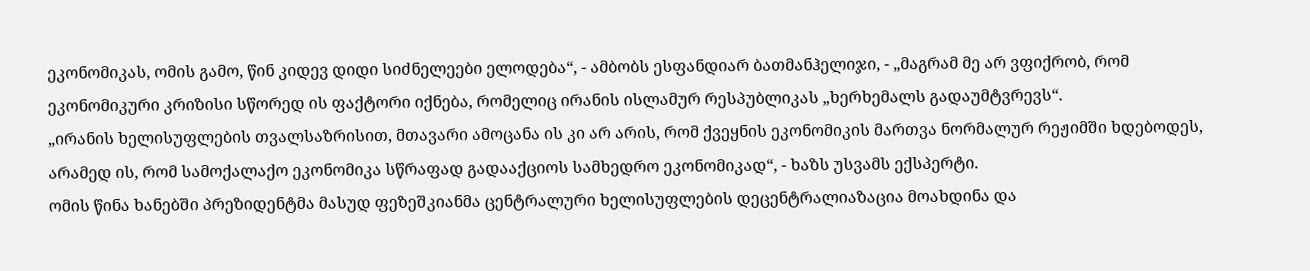ეკონომიკას, ომის გამო, წინ კიდევ დიდი სიძნელეები ელოდება“, - ამბობს ესფანდიარ ბათმანჰელიჯი, - „მაგრამ მე არ ვფიქრობ, რომ ეკონომიკური კრიზისი სწორედ ის ფაქტორი იქნება, რომელიც ირანის ისლამურ რესპუბლიკას „ხერხემალს გადაუმტვრევს“.
„ირანის ხელისუფლების თვალსაზრისით, მთავარი ამოცანა ის კი არ არის, რომ ქვეყნის ეკონომიკის მართვა ნორმალურ რეჟიმში ხდებოდეს, არამედ ის, რომ სამოქალაქო ეკონომიკა სწრაფად გადააქციოს სამხედრო ეკონომიკად“, - ხაზს უსვამს ექსპერტი.
ომის წინა ხანებში პრეზიდენტმა მასუდ ფეზეშკიანმა ცენტრალური ხელისუფლების დეცენტრალიაზაცია მოახდინა და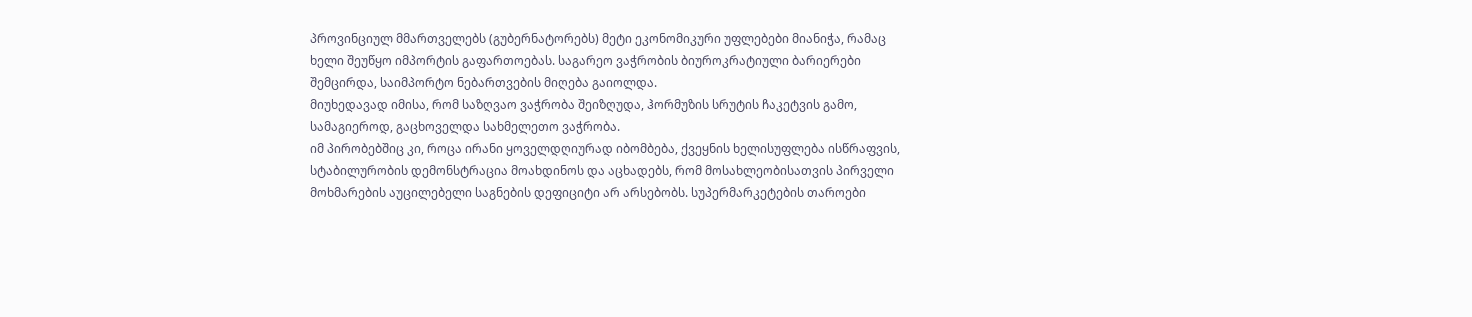პროვინციულ მმართველებს (გუბერნატორებს) მეტი ეკონომიკური უფლებები მიანიჭა, რამაც ხელი შეუწყო იმპორტის გაფართოებას. საგარეო ვაჭრობის ბიუროკრატიული ბარიერები შემცირდა, საიმპორტო ნებართვების მიღება გაიოლდა.
მიუხედავად იმისა, რომ საზღვაო ვაჭრობა შეიზღუდა, ჰორმუზის სრუტის ჩაკეტვის გამო, სამაგიეროდ, გაცხოველდა სახმელეთო ვაჭრობა.
იმ პირობებშიც კი, როცა ირანი ყოველდღიურად იბომბება, ქვეყნის ხელისუფლება ისწრაფვის, სტაბილურობის დემონსტრაცია მოახდინოს და აცხადებს, რომ მოსახლეობისათვის პირველი მოხმარების აუცილებელი საგნების დეფიციტი არ არსებობს. სუპერმარკეტების თაროები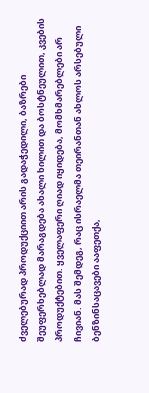ძველებურად პროდუქციით არის გადაჭედილი, ბაზრები შეუფერხებლად მარაგდება ახალი ხილით და ბოსტნეულით, კვების პროდუქტებით. ყველაფერი ღიად იყიდება, მომხმარებლები არ ჩივიან. მას შემდეგ, რაც ისრაელმა თეირანთან ახლოს არსებული ბენზინსაცავები ააფეთქა,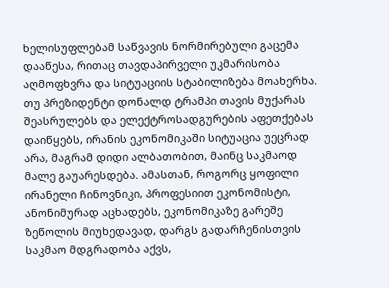ხელისუფლებამ საწვავის ნორმირებული გაცემა დააწესა, რითაც თავდაპირველი უკმარისობა აღმოფხვრა და სიტუაციის სტაბილიზება მოახერხა.
თუ პრეზიდენტი დონალდ ტრამპი თავის მუქარას შეასრულებს და ელექტროსადგურების აფეთქებას დაიწყებს, ირანის ეკონომიკაში სიტუაცია უეცრად არა, მაგრამ დიდი ალბათობით, მაინც საკმაოდ მალე გაუარესდება. ამასთან, როგორც ყოფილი ირანელი ჩინოვნიკი, პროფესიით ეკონომისტი, ანონიმურად აცხადებს, ეკონომიკაზე გარეშე ზეწოლის მიუხედავად, დარგს გადარჩენისთვის საკმაო მდგრადობა აქვს,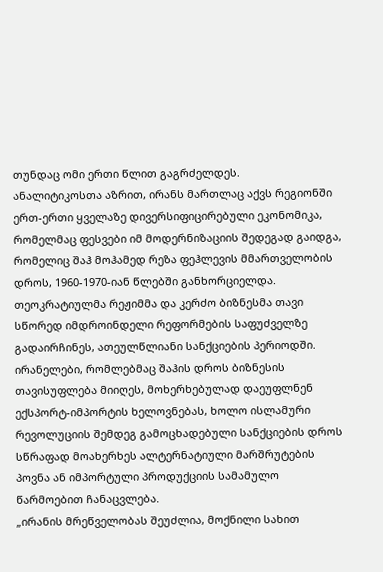თუნდაც ომი ერთი წლით გაგრძელდეს.
ანალიტიკოსთა აზრით, ირანს მართლაც აქვს რეგიონში ერთ-ერთი ყველაზე დივერსიფიცირებული ეკონომიკა, რომელმაც ფესვები იმ მოდერნიზაციის შედეგად გაიდგა, რომელიც შაჰ მოჰამედ რეზა ფეჰლევის მმართველობის დროს, 1960-1970-იან წლებში განხორციელდა.
თეოკრატიულმა რეჟიმმა და კერძო ბიზნესმა თავი სწორედ იმდროინდელი რეფორმების საფუძველზე გადაირჩინეს, ათეულწლიანი სანქციების პერიოდში. ირანელები, რომლებმაც შაჰის დროს ბიზნესის თავისუფლება მიიღეს, მოხერხებულად დაეუფლნენ ექსპორტ-იმპორტის ხელოვნებას, ხოლო ისლამური რევოლუციის შემდეგ გამოცხადებული სანქციების დროს სწრაფად მოახერხეს ალტერნატიული მარშრუტების პოვნა ან იმპორტული პროდუქციის სამამულო წარმოებით ჩანაცვლება.
„ირანის მრეწველობას შეუძლია, მოქნილი სახით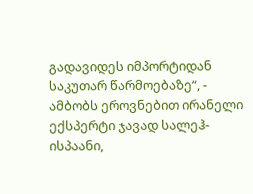გადავიდეს იმპორტიდან საკუთარ წარმოებაზე“, - ამბობს ეროვნებით ირანელი ექსპერტი ჯავად სალეჰ-ისპაანი,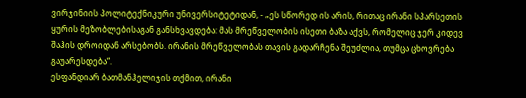ვირჯინიის პოლიტექნიკური უნივერსიტეტიდან, - „ეს სწორედ ის არის, რითაც ირანი სპარსეთის ყურის მეზობლებისაგან განსხვავდება: მას მრეწველობის ისეთი ბაზა აქვს, რომელიც ჯერ კიდევ შაჰის დროიდან არსებობს. ირანის მრეწველობას თავის გადარჩენა შეუძლია, თუმცა ცხოვრება გაუარესდება“.
ესფანდიარ ბათმანჰელიჯის თქმით, ირანი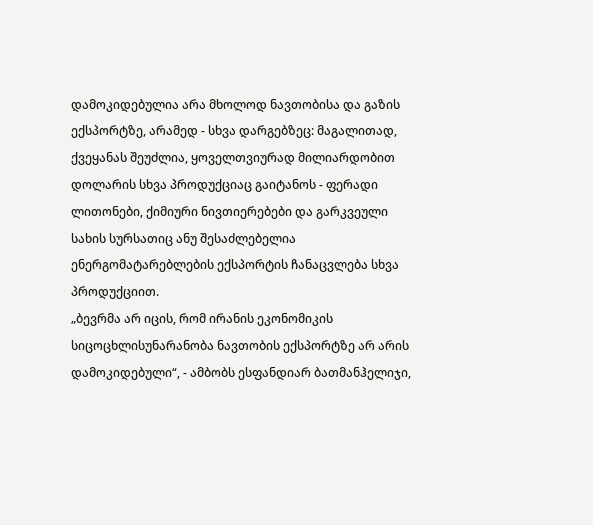დამოკიდებულია არა მხოლოდ ნავთობისა და გაზის ექსპორტზე, არამედ - სხვა დარგებზეც: მაგალითად, ქვეყანას შეუძლია, ყოველთვიურად მილიარდობით დოლარის სხვა პროდუქციაც გაიტანოს - ფერადი ლითონები, ქიმიური ნივთიერებები და გარკვეული სახის სურსათიც ანუ შესაძლებელია ენერგომატარებლების ექსპორტის ჩანაცვლება სხვა პროდუქციით.
„ბევრმა არ იცის, რომ ირანის ეკონომიკის სიცოცხლისუნარანობა ნავთობის ექსპორტზე არ არის დამოკიდებული“, - ამბობს ესფანდიარ ბათმანჰელიჯი,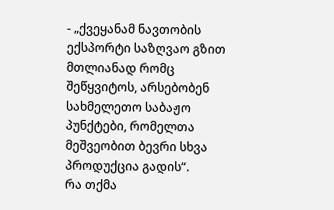- „ქვეყანამ ნავთობის ექსპორტი საზღვაო გზით მთლიანად რომც შეწყვიტოს, არსებობენ სახმელეთო საბაჟო პუნქტები, რომელთა მეშვეობით ბევრი სხვა პროდუქცია გადის“.
რა თქმა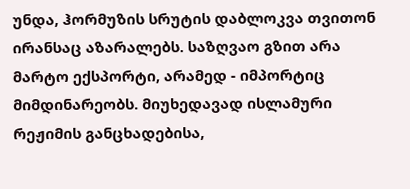უნდა, ჰორმუზის სრუტის დაბლოკვა თვითონ ირანსაც აზარალებს. საზღვაო გზით არა მარტო ექსპორტი, არამედ - იმპორტიც მიმდინარეობს. მიუხედავად ისლამური რეჟიმის განცხადებისა,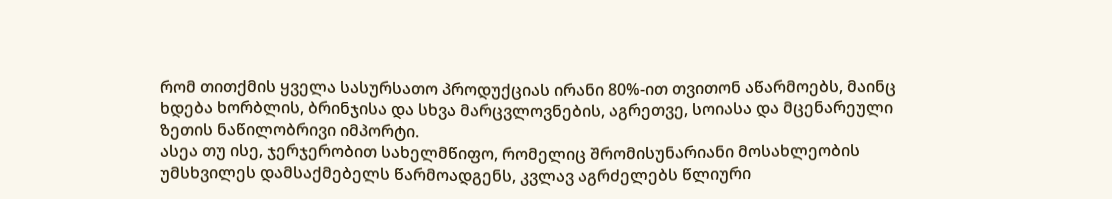რომ თითქმის ყველა სასურსათო პროდუქციას ირანი 80%-ით თვითონ აწარმოებს, მაინც ხდება ხორბლის, ბრინჯისა და სხვა მარცვლოვნების, აგრეთვე, სოიასა და მცენარეული ზეთის ნაწილობრივი იმპორტი.
ასეა თუ ისე, ჯერჯერობით სახელმწიფო, რომელიც შრომისუნარიანი მოსახლეობის უმსხვილეს დამსაქმებელს წარმოადგენს, კვლავ აგრძელებს წლიური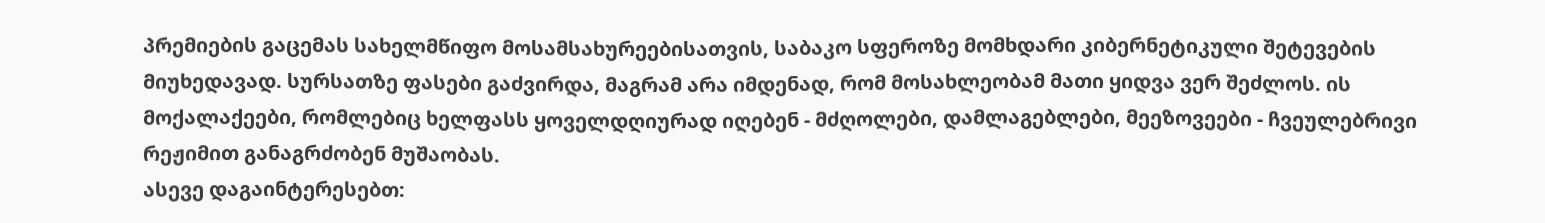პრემიების გაცემას სახელმწიფო მოსამსახურეებისათვის, საბაკო სფეროზე მომხდარი კიბერნეტიკული შეტევების მიუხედავად. სურსათზე ფასები გაძვირდა, მაგრამ არა იმდენად, რომ მოსახლეობამ მათი ყიდვა ვერ შეძლოს. ის მოქალაქეები, რომლებიც ხელფასს ყოველდღიურად იღებენ - მძღოლები, დამლაგებლები, მეეზოვეები - ჩვეულებრივი რეჟიმით განაგრძობენ მუშაობას.
ასევე დაგაინტერესებთ: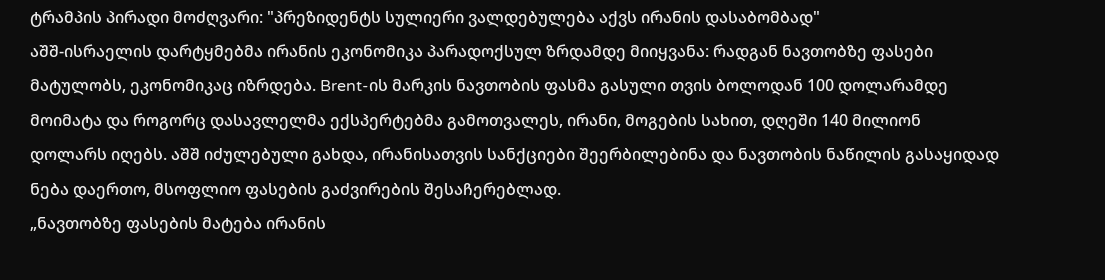ტრამპის პირადი მოძღვარი: "პრეზიდენტს სულიერი ვალდებულება აქვს ირანის დასაბომბად"
აშშ-ისრაელის დარტყმებმა ირანის ეკონომიკა პარადოქსულ ზრდამდე მიიყვანა: რადგან ნავთობზე ფასები მატულობს, ეკონომიკაც იზრდება. Brent-ის მარკის ნავთობის ფასმა გასული თვის ბოლოდან 100 დოლარამდე მოიმატა და როგორც დასავლელმა ექსპერტებმა გამოთვალეს, ირანი, მოგების სახით, დღეში 140 მილიონ დოლარს იღებს. აშშ იძულებული გახდა, ირანისათვის სანქციები შეერბილებინა და ნავთობის ნაწილის გასაყიდად ნება დაერთო, მსოფლიო ფასების გაძვირების შესაჩერებლად.
„ნავთობზე ფასების მატება ირანის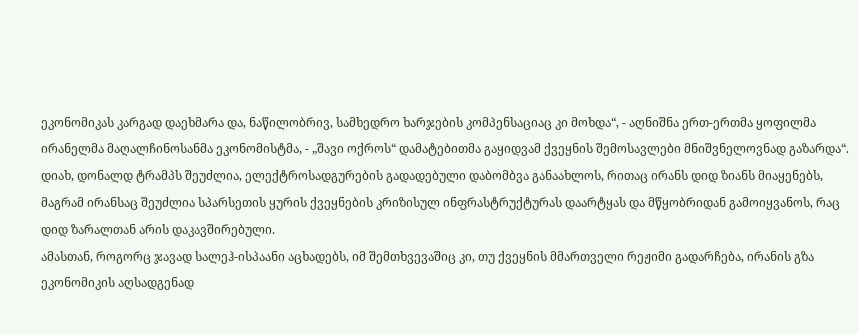ეკონომიკას კარგად დაეხმარა და, ნაწილობრივ, სამხედრო ხარჯების კომპენსაციაც კი მოხდა“, - აღნიშნა ერთ-ერთმა ყოფილმა ირანელმა მაღალჩინოსანმა ეკონომისტმა, - „შავი ოქროს“ დამატებითმა გაყიდვამ ქვეყნის შემოსავლები მნიშვნელოვნად გაზარდა“.
დიახ, დონალდ ტრამპს შეუძლია, ელექტროსადგურების გადადებული დაბომბვა განაახლოს, რითაც ირანს დიდ ზიანს მიაყენებს, მაგრამ ირანსაც შეუძლია სპარსეთის ყურის ქვეყნების კრიზისულ ინფრასტრუქტურას დაარტყას და მწყობრიდან გამოიყვანოს, რაც დიდ ზარალთან არის დაკავშირებული.
ამასთან, როგორც ჯავად სალეჰ-ისპაანი აცხადებს, იმ შემთხვევაშიც კი, თუ ქვეყნის მმართველი რეჟიმი გადარჩება, ირანის გზა ეკონომიკის აღსადგენად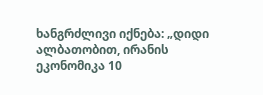ხანგრძლივი იქნება: „დიდი ალბათობით, ირანის ეკონომიკა 10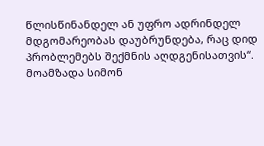წლისწინანდელ ან უფრო ადრინდელ მდგომარეობას დაუბრუნდება, რაც დიდ პრობლემებს შექმნის აღდგენისათვის“.
მოამზადა სიმონ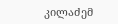კილაძემ